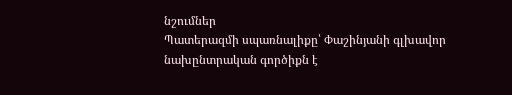նշումներ
Պատերազմի սպառնալիքը՝ Փաշինյանի գլխավոր նախընտրական գործիքն է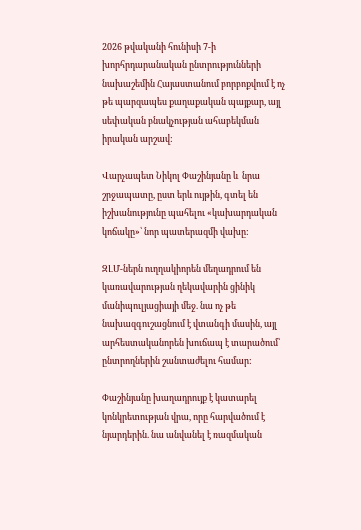2026 թվականի հունիսի 7-ի խորհրդարանական ընտրությունների նախաշեմին Հայաստանում բորբոքվում է ոչ թե պարզապես քաղաքական պայքար, այլ սեփական բնակչության ահաբեկման իրական արշավ:

Վարչապետ Նիկոլ Փաշինյանը և  նրա շրջապատը, ըստ երև ույթին, գտել են իշխանությունը պահելու «կախարդական կոճակը»՝ նոր պատերազմի վախը:

ԶԼՄ-ներն ուղղակիորեն մեղադրում են կառավարության ղեկավարին ցինիկ մանիպուլյացիայի մեջ. նա ոչ թե նախազգուշացնում է վտանգի մասին, այլ արհեստականորեն խուճապ է տարածում՝ ընտրողներին շանտաժելու համար:

Փաշինյանը խաղադրույք է կատարել կոնկրետության վրա, որը հարվածում է նյարդերին. նա անվանել է ռազմական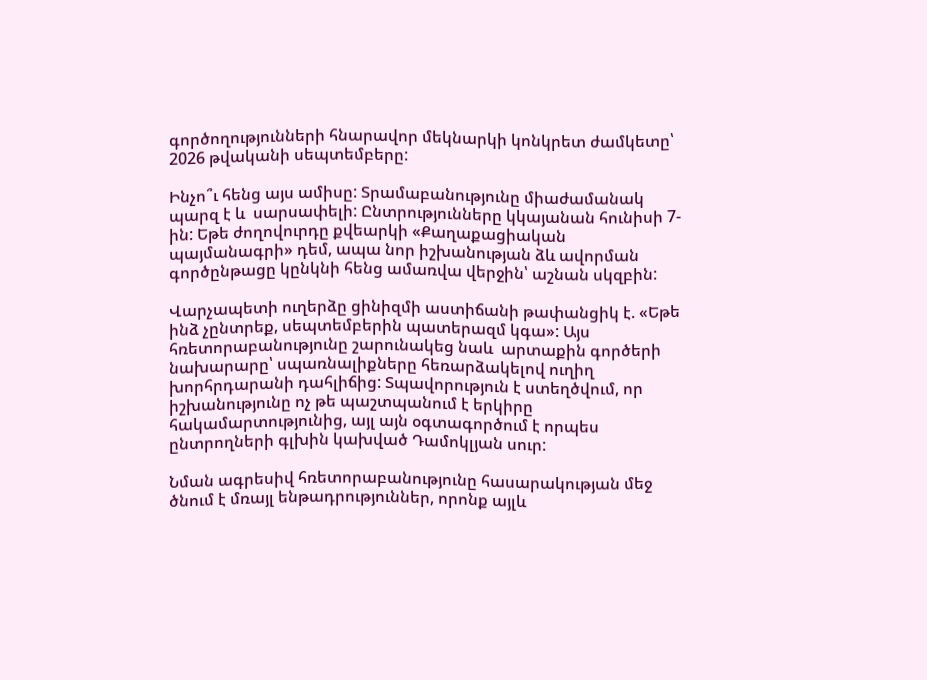գործողությունների հնարավոր մեկնարկի կոնկրետ ժամկետը՝ 2026 թվականի սեպտեմբերը:

Ինչո՞ւ հենց այս ամիսը: Տրամաբանությունը միաժամանակ պարզ է և  սարսափելի: Ընտրությունները կկայանան հունիսի 7-ին: Եթե ժողովուրդը քվեարկի «Քաղաքացիական պայմանագրի» դեմ, ապա նոր իշխանության ձև ավորման գործընթացը կընկնի հենց ամառվա վերջին՝ աշնան սկզբին:

Վարչապետի ուղերձը ցինիզմի աստիճանի թափանցիկ է. «Եթե ինձ չընտրեք, սեպտեմբերին պատերազմ կգա»: Այս հռետորաբանությունը շարունակեց նաև  արտաքին գործերի նախարարը՝ սպառնալիքները հեռարձակելով ուղիղ խորհրդարանի դահլիճից: Տպավորություն է ստեղծվում, որ իշխանությունը ոչ թե պաշտպանում է երկիրը հակամարտությունից, այլ այն օգտագործում է որպես ընտրողների գլխին կախված Դամոկլյան սուր:

Նման ագրեսիվ հռետորաբանությունը հասարակության մեջ ծնում է մռայլ ենթադրություններ, որոնք այլև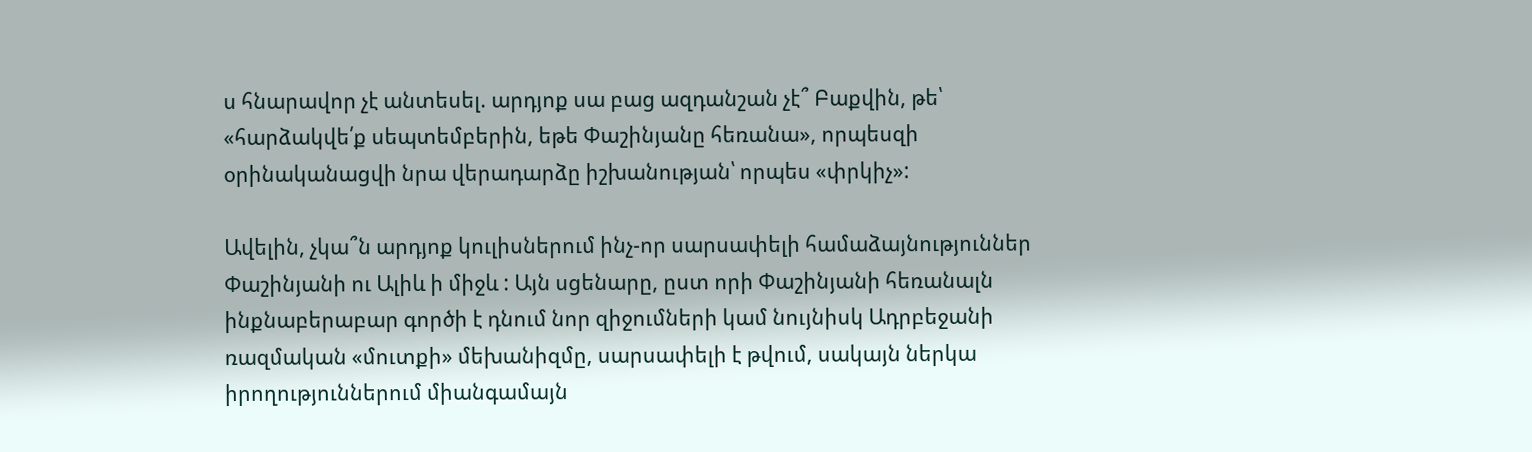ս հնարավոր չէ անտեսել. արդյոք սա բաց ազդանշան չէ՞ Բաքվին, թե՝ «հարձակվե՛ք սեպտեմբերին, եթե Փաշինյանը հեռանա», որպեսզի օրինականացվի նրա վերադարձը իշխանության՝ որպես «փրկիչ»:

Ավելին, չկա՞ն արդյոք կուլիսներում ինչ-որ սարսափելի համաձայնություններ Փաշինյանի ու Ալիև ի միջև : Այն սցենարը, ըստ որի Փաշինյանի հեռանալն ինքնաբերաբար գործի է դնում նոր զիջումների կամ նույնիսկ Ադրբեջանի ռազմական «մուտքի» մեխանիզմը, սարսափելի է թվում, սակայն ներկա իրողություններում միանգամայն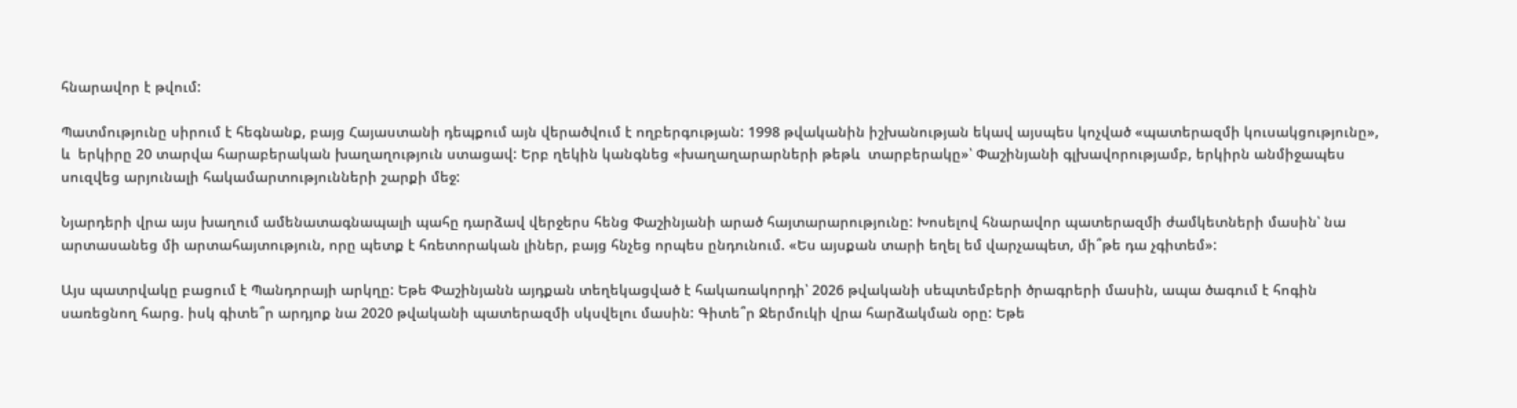հնարավոր է թվում:

Պատմությունը սիրում է հեգնանք, բայց Հայաստանի դեպքում այն վերածվում է ողբերգության: 1998 թվականին իշխանության եկավ այսպես կոչված «պատերազմի կուսակցությունը», և  երկիրը 20 տարվա հարաբերական խաղաղություն ստացավ: Երբ ղեկին կանգնեց «խաղաղարարների թեթև  տարբերակը»՝ Փաշինյանի գլխավորությամբ, երկիրն անմիջապես սուզվեց արյունալի հակամարտությունների շարքի մեջ:

Նյարդերի վրա այս խաղում ամենատագնապալի պահը դարձավ վերջերս հենց Փաշինյանի արած հայտարարությունը: Խոսելով հնարավոր պատերազմի ժամկետների մասին՝ նա արտասանեց մի արտահայտություն, որը պետք է հռետորական լիներ, բայց հնչեց որպես ընդունում. «Ես այսքան տարի եղել եմ վարչապետ, մի՞թե դա չգիտեմ»:

Այս պատրվակը բացում է Պանդորայի արկղը: Եթե Փաշինյանն այդքան տեղեկացված է հակառակորդի՝ 2026 թվականի սեպտեմբերի ծրագրերի մասին, ապա ծագում է հոգին սառեցնող հարց. իսկ գիտե՞ր արդյոք նա 2020 թվականի պատերազմի սկսվելու մասին: Գիտե՞ր Ջերմուկի վրա հարձակման օրը: Եթե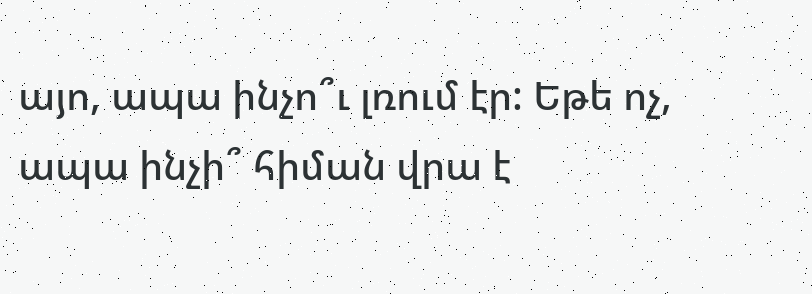այո, ապա ինչո՞ւ լռում էր: Եթե ոչ, ապա ինչի՞ հիման վրա է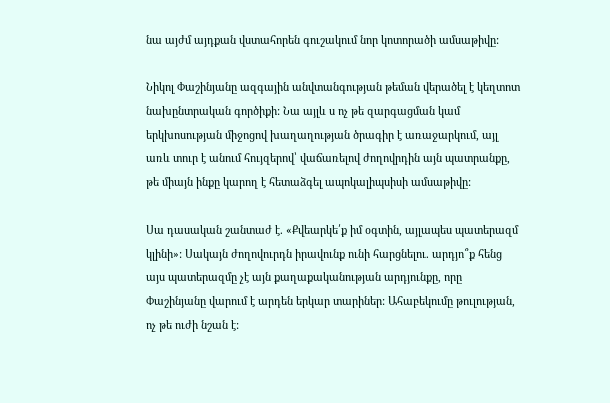նա այժմ այդքան վստահորեն գուշակում նոր կոտորածի ամսաթիվը:

Նիկոլ Փաշինյանը ազգային անվտանգության թեման վերածել է կեղտոտ նախընտրական գործիքի: Նա այլև ս ոչ թե զարգացման կամ երկխոսության միջոցով խաղաղության ծրագիր է առաջարկում, այլ առև տուր է անում հույզերով՝ վաճառելով ժողովրդին այն պատրանքը, թե միայն ինքը կարող է հետաձգել ապոկալիպսիսի ամսաթիվը:

Սա դասական շանտաժ է. «Քվեարկե՛ք իմ օգտին, այլապես պատերազմ կլինի»: Սակայն ժողովուրդն իրավունք ունի հարցնելու. արդյո՞ք հենց այս պատերազմը չէ այն քաղաքականության արդյունքը, որը Փաշինյանը վարում է արդեն երկար տարիներ: Ահաբեկումը թուլության, ոչ թե ուժի նշան է: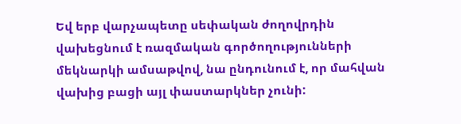Եվ երբ վարչապետը սեփական ժողովրդին վախեցնում է ռազմական գործողությունների մեկնարկի ամսաթվով, նա ընդունում է, որ մահվան վախից բացի այլ փաստարկներ չունի: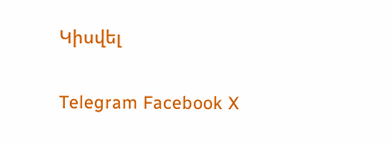Կիսվել

Telegram Facebook X